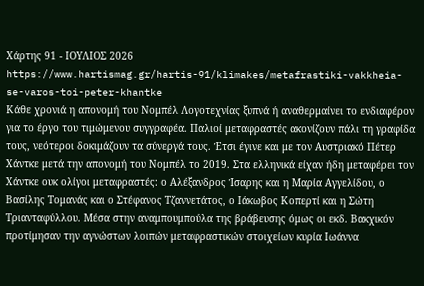Χάρτης 91 - ΙΟΥΛΙΟΣ 2026
https://www.hartismag.gr/hartis-91/klimakes/metafrastiki-vakkheia-se-varos-toi-peter-khantke
Κάθε χρονιά η απονομή του Νομπέλ Λογοτεχνίας ξυπνά ή αναθερμαίνει το ενδιαφέρον για το έργο του τιμώμενου συγγραφέα. Παλιοί μεταφραστές ακονίζουν πάλι τη γραφίδα τους, νεότεροι δοκιμάζουν τα σύνεργά τους. Έτσι έγινε και με τον Αυστριακό Πέτερ Χάντκε μετά την απονομή του Νομπέλ το 2019. Στα ελληνικά είχαν ήδη μεταφέρει τον Χάντκε ουκ ολίγοι μεταφραστές: ο Αλέξανδρος Ίσαρης και η Μαρία Αγγελίδου, ο Βασίλης Τομανάς και ο Στέφανος Τζαννετάτος, ο Ιάκωβος Κοπερτί και η Σώτη Τριανταφύλλου. Μέσα στην αναμπουμπούλα της βράβευσης όμως οι εκδ. Βακχικόν προτίμησαν την αγνώστων λοιπών μεταφραστικών στοιχείων κυρία Ιωάννα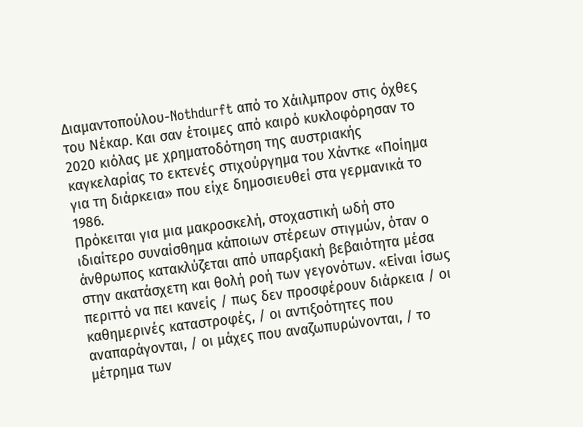Διαμαντοπούλου-Nothdurft από το Χάιλμπρον στις όχθες του Νέκαρ. Και σαν έτοιμες από καιρό κυκλοφόρησαν το 2020 κιόλας με χρηματοδότηση της αυστριακής καγκελαρίας το εκτενές στιχούργημα του Χάντκε «Ποίημα για τη διάρκεια» που είχε δημοσιευθεί στα γερμανικά το 1986.
Πρόκειται για μια μακροσκελή, στοχαστική ωδή στο ιδιαίτερο συναίσθημα κάποιων στέρεων στιγμών, όταν ο άνθρωπος κατακλύζεται από υπαρξιακή βεβαιότητα μέσα στην ακατάσχετη και θολή ροή των γεγονότων. «Είναι ίσως περιττό να πει κανείς / πως δεν προσφέρουν διάρκεια / οι καθημερινές καταστροφές, / οι αντιξοότητες που αναπαράγονται, / οι μάχες που αναζωπυρώνονται, / το μέτρημα των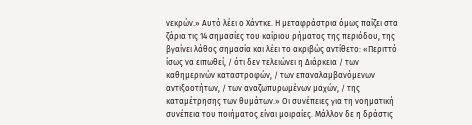νεκρών.» Αυτό λέει ο Χάντκε. Η μεταφράστρια όμως παίζει στα ζάρια τις 14 σημασίες του καίριου ρήματος της περιόδου, της βγαίνει λάθος σημασία και λέει το ακριβώς αντίθετο: «Περιττό ίσως να ειπωθεί, / ότι δεν τελειώνει η Διάρκεια / των καθημερινών καταστροφών, / των επαναλαμβανόμενων αντιξοοτήτων, / των αναζωπυρωμένων μαχών, / της καταμέτρησης των θυμάτων.» Οι συνέπειες για τη νοηματική συνέπεια του ποιήματος είναι μοιραίες. Μάλλον δε η δράστις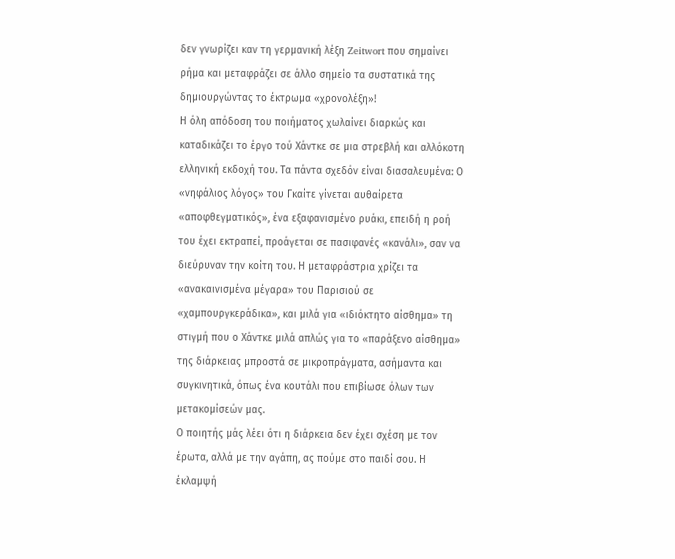δεν γνωρίζει καν τη γερμανική λέξη Zeitwort που σημαίνει ρήμα και μεταφράζει σε άλλο σημείο τα συστατικά της δημιουργώντας το έκτρωμα «χρονολέξη»!
Η όλη απόδοση του ποιήματος χωλαίνει διαρκώς και καταδικάζει το έργο τού Χάντκε σε μια στρεβλή και αλλόκοτη ελληνική εκδοχή του. Τα πάντα σχεδόν είναι διασαλευμένα: Ο «νηφάλιος λόγος» του Γκαίτε γίνεται αυθαίρετα «αποφθεγματικός», ένα εξαφανισμένο ρυάκι, επειδή η ροή του έχει εκτραπεί, προάγεται σε πασιφανές «κανάλι», σαν να διεύρυναν την κοίτη του. Η μεταφράστρια χρίζει τα «ανακαινισμένα μέγαρα» του Παρισιού σε «χαμπουργκεράδικα», και μιλά για «ιδιόκτητο αίσθημα» τη στιγμή που ο Χάντκε μιλά απλώς για το «παράξενο αίσθημα» της διάρκειας μπροστά σε μικροπράγματα, ασήμαντα και συγκινητικά, όπως ένα κουτάλι που επιβίωσε όλων των μετακομίσεών μας.
Ο ποιητής μάς λέει ότι η διάρκεια δεν έχει σχέση με τον έρωτα, αλλά με την αγάπη, ας πούμε στο παιδί σου. Η έκλαμψή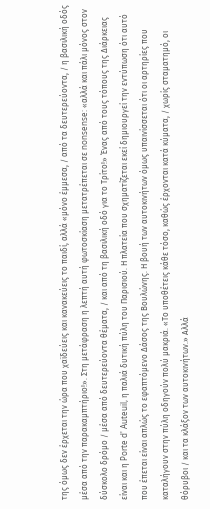της όμως δεν έρχεται την ώρα που χαϊδεύεις και κανακεύεις το παιδί, αλλά «μόνο έμμεσα, / από τα δευτερεύοντα, / η βασιλική οδός μέσα από την παρακαμπτήριο!». Στη μετάφραση η λεπτή αυτή φωτοσκίαση μετατρέπεται σε nonsense: «αλλά και πάλι μόνος στον δύσκολο δρόμο / μέσα από δευτερεύοντα θέματα, / και από τη βασιλική οδό για το Τρίτο!» Ένας από τους τόπους της Διάρκειας είναι και η Porte d' Auteuil, η παλιά δυτική πύλη του Παρισιού. Η πλατεία που σχηματίζεται εκεί δημιουργεί την εντύπωση ότι αυτό που έπεται είναι απλώς το εφαπτόμενο Δάσος της Βουλώνης. Η βουή των αυτοκινήτων όμως υπαινίσσεται ότι οι αρτηρίες που καταλήγουν στην πύλη οδηγούν πολύ μακριά. «Το υποθέτεις κάθε τόσο, καθώς έρχονται κατά κύματα, / χωρίς σταματημό, οι θόρυβοι / και τα κλάξον των αυτοκινήτων.» Αλλά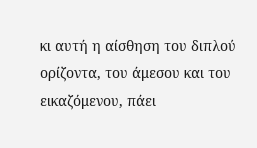κι αυτή η αίσθηση του διπλού ορίζοντα, του άμεσου και του εικαζόμενου, πάει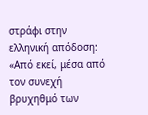στράφι στην ελληνική απόδοση: «Από εκεί, μέσα από τον συνεχή βρυχηθμό των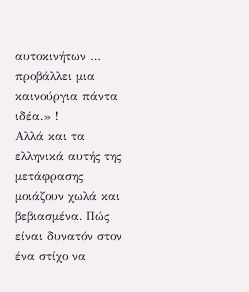αυτοκινήτων … προβάλλει μια καινούργια πάντα ιδέα.» !
Αλλά και τα ελληνικά αυτής της μετάφρασης μοιάζουν χωλά και βεβιασμένα. Πώς είναι δυνατόν στον ένα στίχο να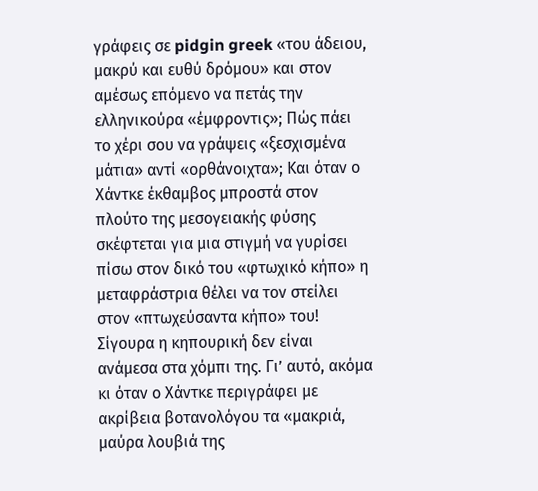γράφεις σε pidgin greek «του άδειου, μακρύ και ευθύ δρόμου» και στον αμέσως επόμενο να πετάς την ελληνικούρα «έμφροντις»; Πώς πάει το χέρι σου να γράψεις «ξεσχισμένα μάτια» αντί «ορθάνοιχτα»; Και όταν ο Χάντκε έκθαμβος μπροστά στον πλούτο της μεσογειακής φύσης σκέφτεται για μια στιγμή να γυρίσει πίσω στον δικό του «φτωχικό κήπο» η μεταφράστρια θέλει να τον στείλει στον «πτωχεύσαντα κήπο» του! Σίγουρα η κηπουρική δεν είναι ανάμεσα στα χόμπι της. Γι’ αυτό, ακόμα κι όταν ο Χάντκε περιγράφει με ακρίβεια βοτανολόγου τα «μακριά, μαύρα λουβιά της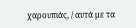χαρουπιάς, / αυτά με τα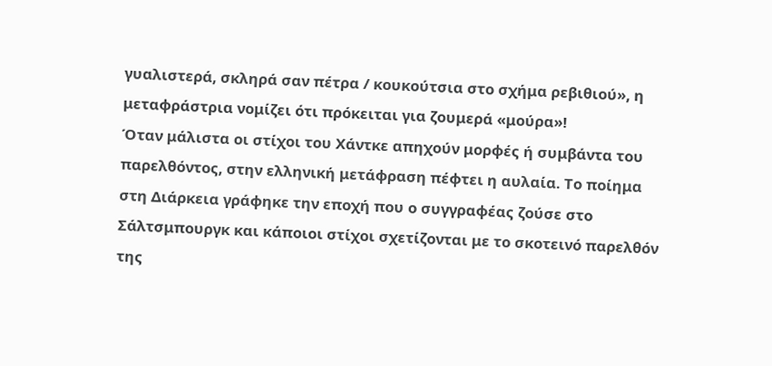γυαλιστερά, σκληρά σαν πέτρα / κουκούτσια στο σχήμα ρεβιθιού», η μεταφράστρια νομίζει ότι πρόκειται για ζουμερά «μούρα»!
Όταν μάλιστα οι στίχοι του Χάντκε απηχούν μορφές ή συμβάντα του παρελθόντος, στην ελληνική μετάφραση πέφτει η αυλαία. Το ποίημα στη Διάρκεια γράφηκε την εποχή που ο συγγραφέας ζούσε στο Σάλτσμπουργκ και κάποιοι στίχοι σχετίζονται με το σκοτεινό παρελθόν της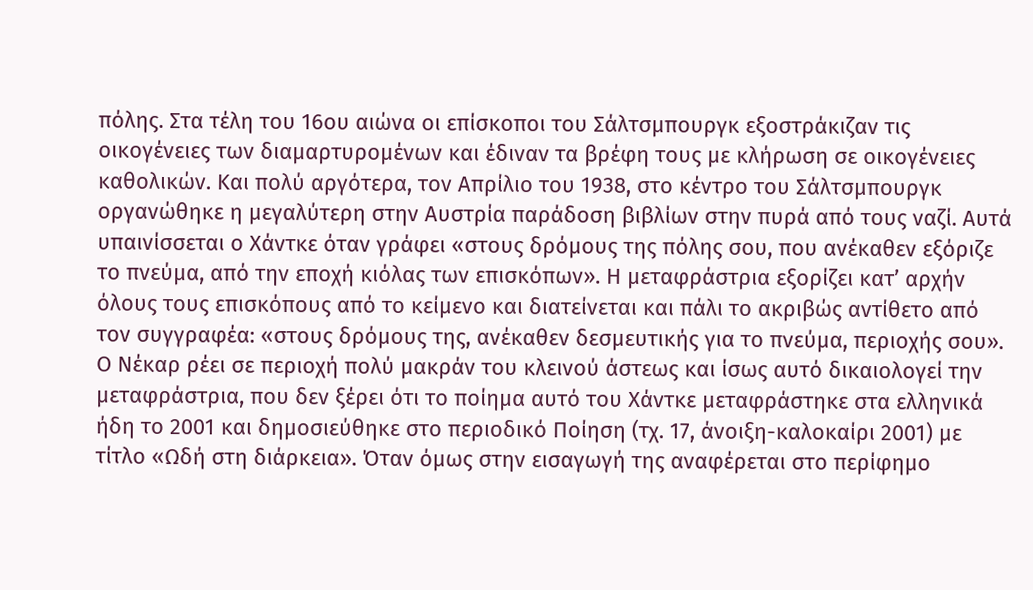πόλης. Στα τέλη του 16ου αιώνα οι επίσκοποι του Σάλτσμπουργκ εξοστράκιζαν τις οικογένειες των διαμαρτυρομένων και έδιναν τα βρέφη τους με κλήρωση σε οικογένειες καθολικών. Και πολύ αργότερα, τον Απρίλιο του 1938, στο κέντρο του Σάλτσμπουργκ οργανώθηκε η μεγαλύτερη στην Αυστρία παράδοση βιβλίων στην πυρά από τους ναζί. Αυτά υπαινίσσεται ο Χάντκε όταν γράφει «στους δρόμους της πόλης σου, που ανέκαθεν εξόριζε το πνεύμα, από την εποχή κιόλας των επισκόπων». Η μεταφράστρια εξορίζει κατ’ αρχήν όλους τους επισκόπους από το κείμενο και διατείνεται και πάλι το ακριβώς αντίθετο από τον συγγραφέα: «στους δρόμους της, ανέκαθεν δεσμευτικής για το πνεύμα, περιοχής σου».
Ο Νέκαρ ρέει σε περιοχή πολύ μακράν του κλεινού άστεως και ίσως αυτό δικαιολογεί την μεταφράστρια, που δεν ξέρει ότι το ποίημα αυτό του Χάντκε μεταφράστηκε στα ελληνικά ήδη το 2001 και δημοσιεύθηκε στο περιοδικό Ποίηση (τχ. 17, άνοιξη-καλοκαίρι 2001) με τίτλο «Ωδή στη διάρκεια». Όταν όμως στην εισαγωγή της αναφέρεται στο περίφημο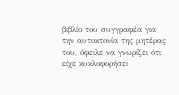βιβλίο του συγγραφέα για την αυτοκτονία της μητέρας του, όφειλε να γνωρίζει ότι είχε κυκλοφορήσει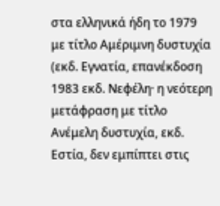στα ελληνικά ήδη το 1979 με τίτλο Αμέριμνη δυστυχία (εκδ. Εγνατία, επανέκδοση 1983 εκδ. Νεφέλη· η νεότερη μετάφραση με τίτλο Ανέμελη δυστυχία, εκδ. Εστία, δεν εμπίπτει στις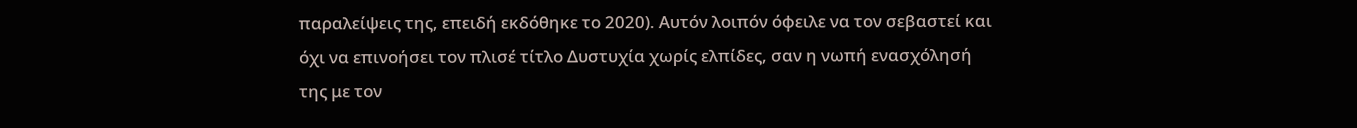παραλείψεις της, επειδή εκδόθηκε το 2020). Αυτόν λοιπόν όφειλε να τον σεβαστεί και όχι να επινοήσει τον πλισέ τίτλο Δυστυχία χωρίς ελπίδες, σαν η νωπή ενασχόλησή της με τον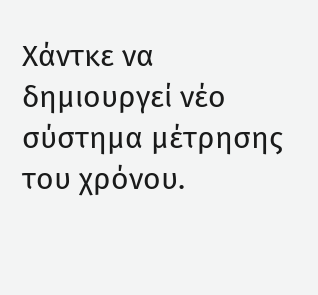Χάντκε να δημιουργεί νέο σύστημα μέτρησης του χρόνου.